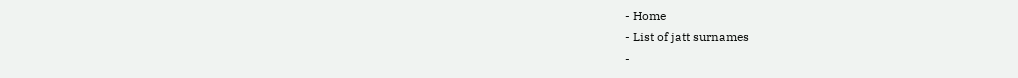- Home
- List of jatt surnames
-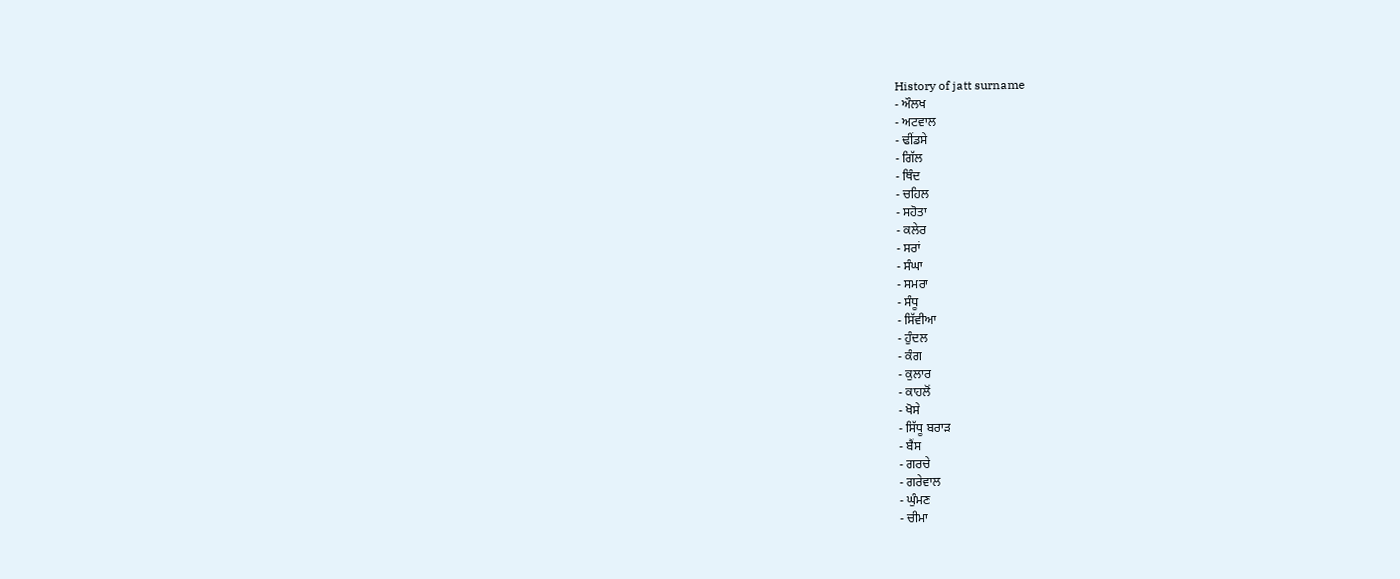History of jatt surname
- ਔਲਖ
- ਅਟਵਾਲ
- ਢੀਂਡਸੇ
- ਗਿੱਲ
- ਥਿੰਦ
- ਚਹਿਲ
- ਸਹੋਤਾ
- ਕਲੇਰ
- ਸਰਾਂ
- ਸੰਘਾ
- ਸਮਰਾ
- ਸੰਧੂ
- ਸਿੱਵੀਆ
- ਹੁੰਦਲ
- ਕੰਗ
- ਕੁਲਾਰ
- ਕਾਹਲੋਂ
- ਖੋਸੇ
- ਸਿੱਧੂ ਬਰਾੜ
- ਬੈਂਸ
- ਗਰਚੇ
- ਗਰੇਵਾਲ
- ਘੁੰਮਣ
- ਚੀਮਾ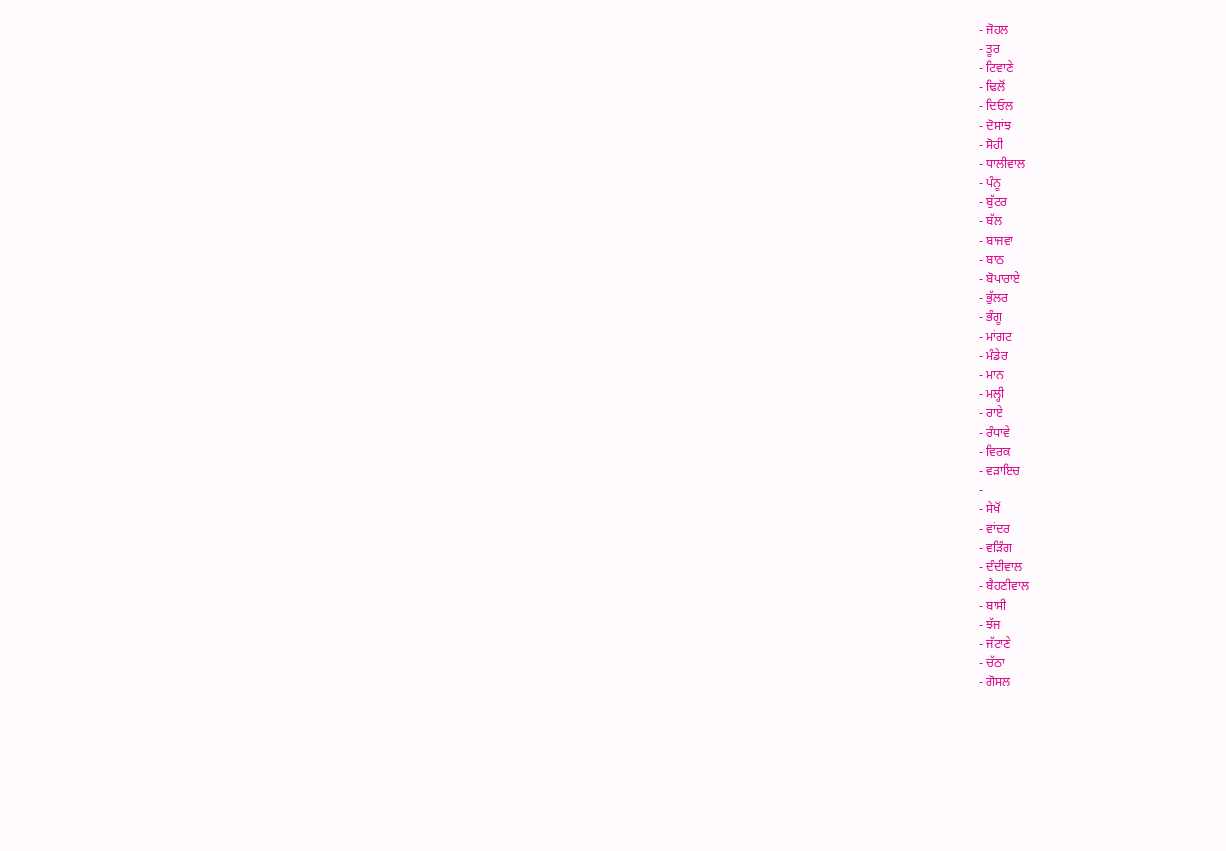- ਜੋਹਲ
- ਤੂਰ
- ਟਿਵਾਣੇ
- ਢਿਲੋਂ
- ਦਿਓਲ
- ਦੋਸਾਂਝ
- ਸੋਹੀ
- ਧਾਲੀਵਾਲ
- ਪੰਨੂ
- ਬੁੱਟਰ
- ਬੱਲ
- ਬਾਜਵਾ
- ਬਾਠ
- ਬੋਪਾਰਾਏ
- ਭੁੱਲਰ
- ਭੰਗੂ
- ਮਾਂਗਟ
- ਮੰਡੇਰ
- ਮਾਨ
- ਮਲ੍ਹੀ
- ਰਾਏ
- ਰੰਧਾਵੇ
- ਵਿਰਕ
- ਵੜਾਇਚ
-
- ਸੇਖੋਂ
- ਵਾਂਦਰ
- ਵੜਿੰਗ
- ਦੰਦੀਵਾਲ
- ਬੈਹਣੀਵਾਲ
- ਬਾਸੀ
- ਝੱਜ
- ਜੱਟਾਣੇ
- ਚੱਠਾ
- ਗੋਸਲ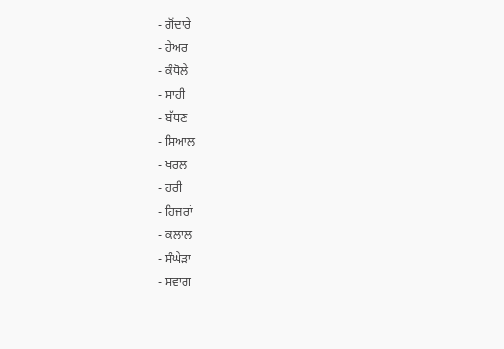- ਗੋਂਦਾਰੇ
- ਹੇਅਰ
- ਕੰਧੋਲੇ
- ਸਾਹੀ
- ਬੱਧਣ
- ਸਿਆਲ
- ਖਰਲ
- ਹਰੀ
- ਹਿਜਰਾਂ
- ਕਲਾਲ
- ਸੰਘੇੜਾ
- ਸਵਾਗ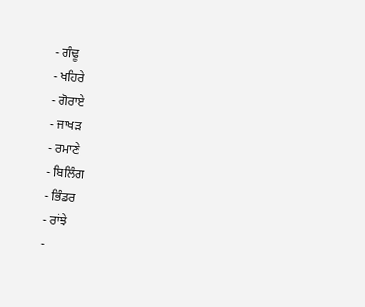- ਗੰਢੂ
- ਖਹਿਰੇ
- ਗੋਰਾਏ
- ਜਾਖੜ
- ਰਮਾਣੇ
- ਬਿਲਿੰਗ
- ਭਿੰਡਰ
- ਰਾਂਝੇ
-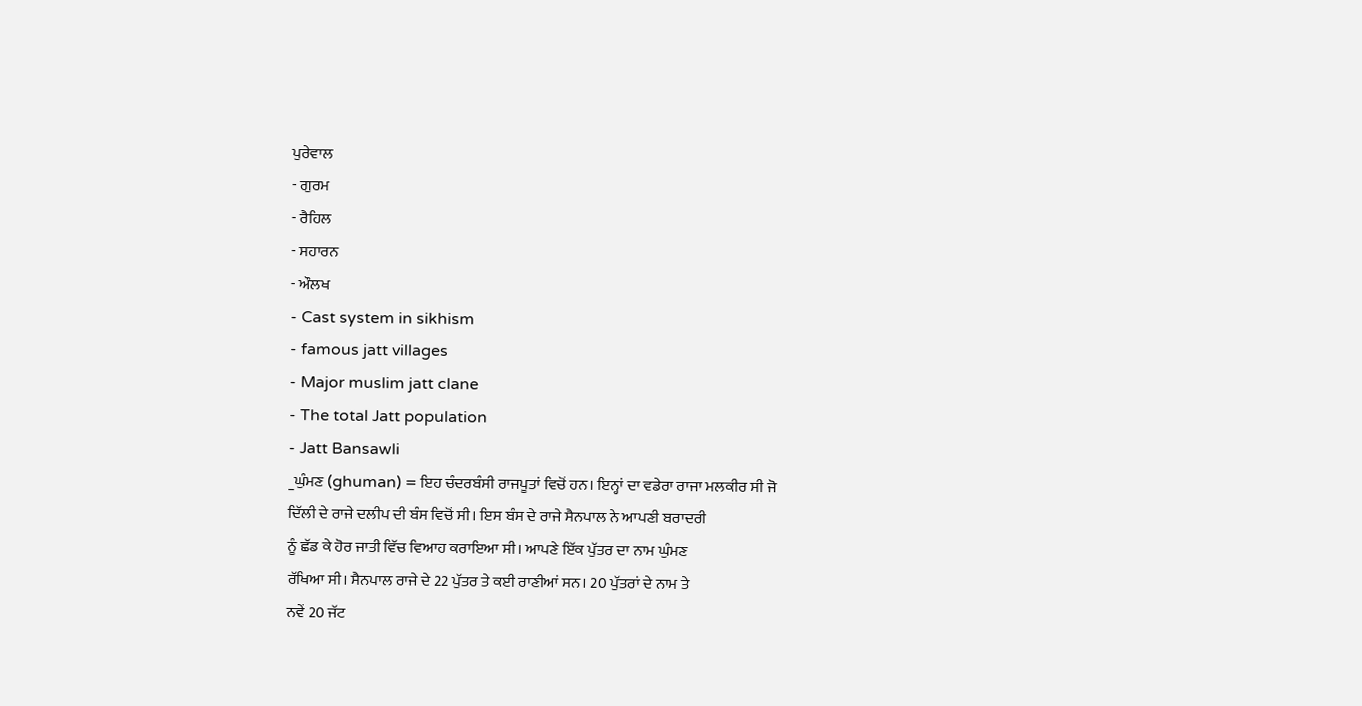ਪੁਰੇਵਾਲ
- ਗੁਰਮ
- ਰੈਹਿਲ
- ਸਹਾਰਨ
- ਔਲਖ
- Cast system in sikhism
- famous jatt villages
- Major muslim jatt clane
- The total Jatt population
- Jatt Bansawli
_ਘੁੰਮਣ (ghuman) = ਇਹ ਚੰਦਰਬੰਸੀ ਰਾਜਪੂਤਾਂ ਵਿਚੋਂ ਹਨ। ਇਨ੍ਹਾਂ ਦਾ ਵਡੇਰਾ ਰਾਜਾ ਮਲਕੀਰ ਸੀ ਜੋ
ਦਿੱਲੀ ਦੇ ਰਾਜੇ ਦਲੀਪ ਦੀ ਬੰਸ ਵਿਚੋਂ ਸੀ। ਇਸ ਬੰਸ ਦੇ ਰਾਜੇ ਸੈਨਪਾਲ ਨੇ ਆਪਣੀ ਬਰਾਦਰੀ
ਨੂੰ ਛੱਡ ਕੇ ਹੋਰ ਜਾਤੀ ਵਿੱਚ ਵਿਆਹ ਕਰਾਇਆ ਸੀ। ਆਪਣੇ ਇੱਕ ਪੁੱਤਰ ਦਾ ਨਾਮ ਘੁੰਮਣ
ਰੱਖਿਆ ਸੀ। ਸੈਨਪਾਲ ਰਾਜੇ ਦੇ 22 ਪੁੱਤਰ ਤੇ ਕਈ ਰਾਣੀਆਂ ਸਨ। 20 ਪੁੱਤਰਾਂ ਦੇ ਨਾਮ ਤੇ
ਨਵੇਂ 20 ਜੱਟ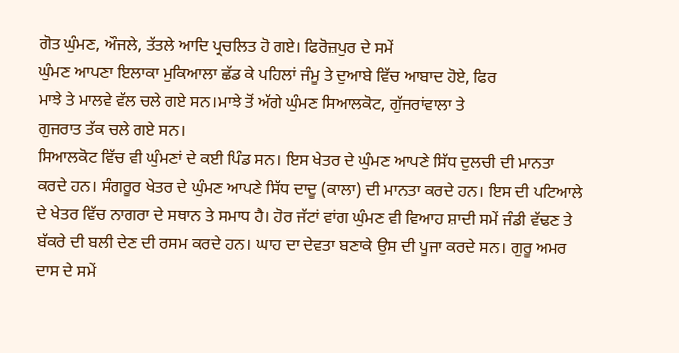ਗੋਤ ਘੁੰਮਣ, ਔਜਲੇ, ਤੱਤਲੇ ਆਦਿ ਪ੍ਰਚਲਿਤ ਹੋ ਗਏ। ਫਿਰੋਜ਼ਪੁਰ ਦੇ ਸਮੇਂ
ਘੁੰਮਣ ਆਪਣਾ ਇਲਾਕਾ ਮੁਕਿਆਲਾ ਛੱਡ ਕੇ ਪਹਿਲਾਂ ਜੰਮੂ ਤੇ ਦੁਆਬੇ ਵਿੱਚ ਆਬਾਦ ਹੋਏ, ਫਿਰ
ਮਾਝੇ ਤੇ ਮਾਲਵੇ ਵੱਲ ਚਲੇ ਗਏ ਸਨ।ਮਾਝੇ ਤੋਂ ਅੱਗੇ ਘੁੰਮਣ ਸਿਆਲਕੋਟ, ਗੁੱਜਰਾਂਵਾਲਾ ਤੇ
ਗੁਜਰਾਤ ਤੱਕ ਚਲੇ ਗਏ ਸਨ।
ਸਿਆਲਕੋਟ ਵਿੱਚ ਵੀ ਘੁੰਮਣਾਂ ਦੇ ਕਈ ਪਿੰਡ ਸਨ। ਇਸ ਖੇਤਰ ਦੇ ਘੁੰਮਣ ਆਪਣੇ ਸਿੱਧ ਦੁਲਚੀ ਦੀ ਮਾਨਤਾ ਕਰਦੇ ਹਨ। ਸੰਗਰੂਰ ਖੇਤਰ ਦੇ ਘੁੰਮਣ ਆਪਣੇ ਸਿੱਧ ਦਾਦੂ (ਕਾਲਾ) ਦੀ ਮਾਨਤਾ ਕਰਦੇ ਹਨ। ਇਸ ਦੀ ਪਟਿਆਲੇ ਦੇ ਖੇਤਰ ਵਿੱਚ ਨਾਗਰਾ ਦੇ ਸਥਾਨ ਤੇ ਸਮਾਧ ਹੈ। ਹੋਰ ਜੱਟਾਂ ਵਾਂਗ ਘੁੰਮਣ ਵੀ ਵਿਆਹ ਸ਼ਾਦੀ ਸਮੇਂ ਜੰਡੀ ਵੱਢਣ ਤੇ ਬੱਕਰੇ ਦੀ ਬਲੀ ਦੇਣ ਦੀ ਰਸਮ ਕਰਦੇ ਹਨ। ਘਾਹ ਦਾ ਦੇਵਤਾ ਬਣਾਕੇ ਉਸ ਦੀ ਪੂਜਾ ਕਰਦੇ ਸਨ। ਗੁਰੂ ਅਮਰ ਦਾਸ ਦੇ ਸਮੇਂ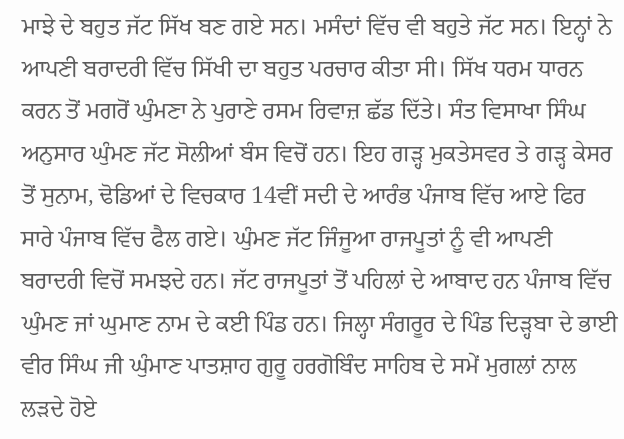ਮਾਝੇ ਦੇ ਬਹੁਤ ਜੱਟ ਸਿੱਖ ਬਣ ਗਏ ਸਨ। ਮਸੰਦਾਂ ਵਿੱਚ ਵੀ ਬਹੁਤੇ ਜੱਟ ਸਨ। ਇਨ੍ਹਾਂ ਨੇ ਆਪਣੀ ਬਰਾਦਰੀ ਵਿੱਚ ਸਿੱਖੀ ਦਾ ਬਹੁਤ ਪਰਚਾਰ ਕੀਤਾ ਸੀ। ਸਿੱਖ ਧਰਮ ਧਾਰਨ ਕਰਨ ਤੋਂ ਮਗਰੋਂ ਘੁੰਮਣਾ ਨੇ ਪੁਰਾਣੇ ਰਸਮ ਰਿਵਾਜ਼ ਛੱਡ ਦਿੱਤੇ। ਸੰਤ ਵਿਸਾਖਾ ਸਿੰਘ ਅਨੁਸਾਰ ਘੁੰਮਣ ਜੱਟ ਸੋਲੀਆਂ ਬੰਸ ਵਿਚੋਂ ਹਨ। ਇਹ ਗੜ੍ਹ ਮੁਕਤੇਸਵਰ ਤੇ ਗੜ੍ਹ ਕੇਸਰ ਤੋਂ ਸੁਨਾਮ, ਢੋਡਿਆਂ ਦੇ ਵਿਚਕਾਰ 14ਵੀਂ ਸਦੀ ਦੇ ਆਰੰਭ ਪੰਜਾਬ ਵਿੱਚ ਆਏ ਫਿਰ ਸਾਰੇ ਪੰਜਾਬ ਵਿੱਚ ਫੈਲ ਗਏ। ਘੁੰਮਣ ਜੱਟ ਜਿੰਜੂਆ ਰਾਜਪੂਤਾਂ ਨੂੰ ਵੀ ਆਪਣੀ ਬਰਾਦਰੀ ਵਿਚੋਂ ਸਮਝਦੇ ਹਨ। ਜੱਟ ਰਾਜਪੂਤਾਂ ਤੋਂ ਪਹਿਲਾਂ ਦੇ ਆਬਾਦ ਹਨ ਪੰਜਾਬ ਵਿੱਚ ਘੁੰਮਣ ਜਾਂ ਘੁਮਾਣ ਨਾਮ ਦੇ ਕਈ ਪਿੰਡ ਹਨ। ਜਿਲ੍ਹਾ ਸੰਗਰੂਰ ਦੇ ਪਿੰਡ ਦਿੜ੍ਹਬਾ ਦੇ ਭਾਈ ਵੀਰ ਸਿੰਘ ਜੀ ਘੁੰਮਾਣ ਪਾਤਸ਼ਾਹ ਗੁਰੂ ਹਰਗੋਬਿੰਦ ਸਾਹਿਬ ਦੇ ਸਮੇਂ ਮੁਗਲਾਂ ਨਾਲ ਲੜਦੇ ਹੋਏ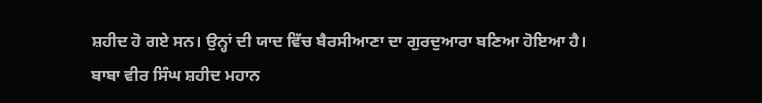ਸ਼ਹੀਦ ਹੋ ਗਏ ਸਨ। ਉਨ੍ਹਾਂ ਦੀ ਯਾਦ ਵਿੱਚ ਬੈਰਸੀਆਣਾ ਦਾ ਗੁਰਦੁਆਰਾ ਬਣਿਆ ਹੋਇਆ ਹੈ।
ਬਾਬਾ ਵੀਰ ਸਿੰਘ ਸ਼ਹੀਦ ਮਹਾਨ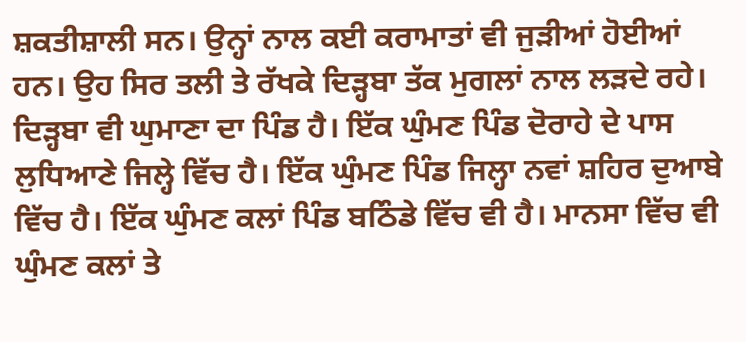ਸ਼ਕਤੀਸ਼ਾਲੀ ਸਨ। ਉਨ੍ਹਾਂ ਨਾਲ ਕਈ ਕਰਾਮਾਤਾਂ ਵੀ ਜੁੜੀਆਂ ਹੋਈਆਂ ਹਨ। ਉਹ ਸਿਰ ਤਲੀ ਤੇ ਰੱਖਕੇ ਦਿੜ੍ਹਬਾ ਤੱਕ ਮੁਗਲਾਂ ਨਾਲ ਲੜਦੇ ਰਹੇ। ਦਿੜ੍ਹਬਾ ਵੀ ਘੁਮਾਣਾ ਦਾ ਪਿੰਡ ਹੈ। ਇੱਕ ਘੁੰਮਣ ਪਿੰਡ ਦੋਰਾਹੇ ਦੇ ਪਾਸ ਲੁਧਿਆਣੇ ਜਿਲ੍ਹੇ ਵਿੱਚ ਹੈ। ਇੱਕ ਘੁੰਮਣ ਪਿੰਡ ਜਿਲ੍ਹਾ ਨਵਾਂ ਸ਼ਹਿਰ ਦੁਆਬੇ ਵਿੱਚ ਹੈ। ਇੱਕ ਘੁੰਮਣ ਕਲਾਂ ਪਿੰਡ ਬਠਿੰਡੇ ਵਿੱਚ ਵੀ ਹੈ। ਮਾਨਸਾ ਵਿੱਚ ਵੀ ਘੁੰਮਣ ਕਲਾਂ ਤੇ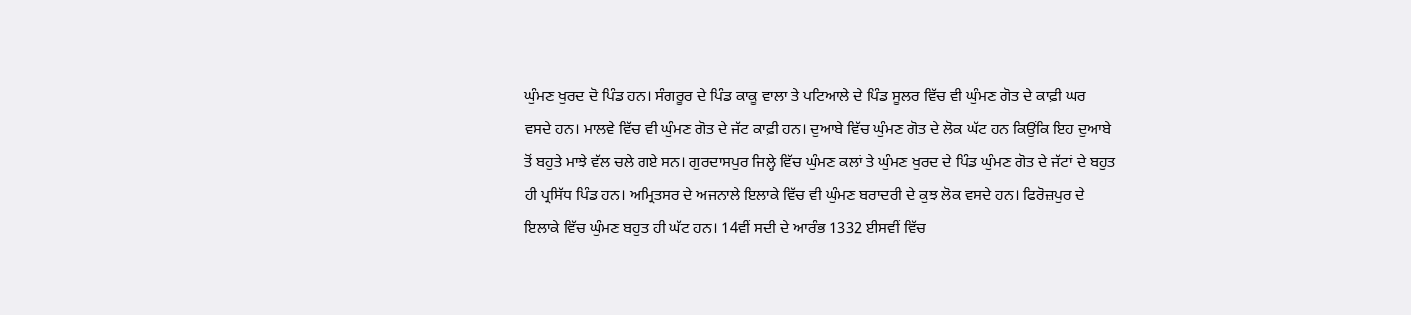ਘੁੰਮਣ ਖੁਰਦ ਦੋ ਪਿੰਡ ਹਨ। ਸੰਗਰੂਰ ਦੇ ਪਿੰਡ ਕਾਕੂ ਵਾਲਾ ਤੇ ਪਟਿਆਲੇ ਦੇ ਪਿੰਡ ਸੂਲਰ ਵਿੱਚ ਵੀ ਘੁੰਮਣ ਗੋਤ ਦੇ ਕਾਫ਼ੀ ਘਰ ਵਸਦੇ ਹਨ। ਮਾਲਵੇ ਵਿੱਚ ਵੀ ਘੁੰਮਣ ਗੋਤ ਦੇ ਜੱਟ ਕਾਫ਼ੀ ਹਨ। ਦੁਆਬੇ ਵਿੱਚ ਘੁੰਮਣ ਗੋਤ ਦੇ ਲੋਕ ਘੱਟ ਹਨ ਕਿਉਂਕਿ ਇਹ ਦੁਆਬੇ ਤੋਂ ਬਹੁਤੇ ਮਾਝੇ ਵੱਲ ਚਲੇ ਗਏ ਸਨ। ਗੁਰਦਾਸਪੁਰ ਜਿਲ੍ਹੇ ਵਿੱਚ ਘੁੰਮਣ ਕਲਾਂ ਤੇ ਘੁੰਮਣ ਖੁਰਦ ਦੇ ਪਿੰਡ ਘੁੰਮਣ ਗੋਤ ਦੇ ਜੱਟਾਂ ਦੇ ਬਹੁਤ ਹੀ ਪ੍ਰਸਿੱਧ ਪਿੰਡ ਹਨ। ਅਮ੍ਰਿਤਸਰ ਦੇ ਅਜਨਾਲੇ ਇਲਾਕੇ ਵਿੱਚ ਵੀ ਘੁੰਮਣ ਬਰਾਦਰੀ ਦੇ ਕੁਝ ਲੋਕ ਵਸਦੇ ਹਨ। ਫਿਰੋਜ਼ਪੁਰ ਦੇ ਇਲਾਕੇ ਵਿੱਚ ਘੁੰਮਣ ਬਹੁਤ ਹੀ ਘੱਟ ਹਨ। 14ਵੀਂ ਸਦੀ ਦੇ ਆਰੰਭ 1332 ਈਸਵੀਂ ਵਿੱਚ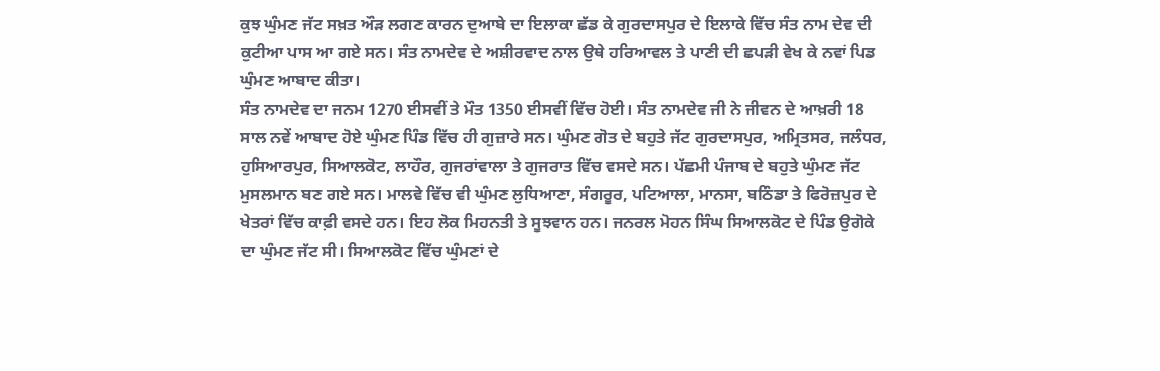ਕੁਝ ਘੁੰਮਣ ਜੱਟ ਸਖ਼ਤ ਔੜ ਲਗਣ ਕਾਰਨ ਦੁਆਬੇ ਦਾ ਇਲਾਕਾ ਛੱਡ ਕੇ ਗੁਰਦਾਸਪੁਰ ਦੇ ਇਲਾਕੇ ਵਿੱਚ ਸੰਤ ਨਾਮ ਦੇਵ ਦੀ ਕੁਟੀਆ ਪਾਸ ਆ ਗਏ ਸਨ। ਸੰਤ ਨਾਮਦੇਵ ਦੇ ਅਸ਼ੀਰਵਾਦ ਨਾਲ ਉਥੇ ਹਰਿਆਵਲ ਤੇ ਪਾਣੀ ਦੀ ਛਪੜੀ ਵੇਖ ਕੇ ਨਵਾਂ ਪਿਡ ਘੁੰਮਣ ਆਬਾਦ ਕੀਤਾ।
ਸੰਤ ਨਾਮਦੇਵ ਦਾ ਜਨਮ 1270 ਈਸਵੀਂ ਤੇ ਮੌਤ 1350 ਈਸਵੀਂ ਵਿੱਚ ਹੋਈ। ਸੰਤ ਨਾਮਦੇਵ ਜੀ ਨੇ ਜੀਵਨ ਦੇ ਆਖ਼ਰੀ 18 ਸਾਲ ਨਵੇਂ ਆਬਾਦ ਹੋਏ ਘੁੰਮਣ ਪਿੰਡ ਵਿੱਚ ਹੀ ਗੁਜ਼ਾਰੇ ਸਨ। ਘੁੰਮਣ ਗੋਤ ਦੇ ਬਹੁਤੇ ਜੱਟ ਗੁਰਦਾਸਪੁਰ, ਅਮ੍ਰਿਤਸਰ, ਜਲੰਧਰ, ਹੁਸਿਆਰਪੁਰ, ਸਿਆਲਕੋਟ, ਲਾਹੌਰ, ਗੁਜਰਾਂਵਾਲਾ ਤੇ ਗੁਜਰਾਤ ਵਿੱਚ ਵਸਦੇ ਸਨ। ਪੱਛਮੀ ਪੰਜਾਬ ਦੇ ਬਹੁਤੇ ਘੁੰਮਣ ਜੱਟ ਮੁਸਲਮਾਨ ਬਣ ਗਏ ਸਨ। ਮਾਲਵੇ ਵਿੱਚ ਵੀ ਘੁੰਮਣ ਲੁਧਿਆਣਾ, ਸੰਗਰੂਰ, ਪਟਿਆਲਾ, ਮਾਨਸਾ, ਬਠਿੰਡਾ ਤੇ ਫਿਰੋਜ਼ਪੁਰ ਦੇ ਖੇਤਰਾਂ ਵਿੱਚ ਕਾਫ਼ੀ ਵਸਦੇ ਹਨ। ਇਹ ਲੋਕ ਮਿਹਨਤੀ ਤੇ ਸੂਝਵਾਨ ਹਨ। ਜਨਰਲ ਮੋਹਨ ਸਿੰਘ ਸਿਆਲਕੋਟ ਦੇ ਪਿੰਡ ਉਗੋਕੇ ਦਾ ਘੁੰਮਣ ਜੱਟ ਸੀ। ਸਿਆਲਕੋਟ ਵਿੱਚ ਘੁੰਮਣਾਂ ਦੇ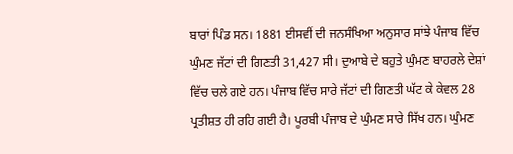ਬਾਰਾਂ ਪਿੰਡ ਸਨ। 1881 ਈਸਵੀਂ ਦੀ ਜਨਸੰਖਿਆ ਅਨੁਸਾਰ ਸਾਂਝੇ ਪੰਜਾਬ ਵਿੱਚ ਘੁੰਮਣ ਜੱਟਾਂ ਦੀ ਗਿਣਤੀ 31,427 ਸੀ। ਦੁਆਬੇ ਦੇ ਬਹੁਤੇ ਘੁੰਮਣ ਬਾਹਰਲੇ ਦੇਸ਼ਾਂ ਵਿੱਚ ਚਲੇ ਗਏ ਹਨ। ਪੰਜਾਬ ਵਿੱਚ ਸਾਰੇ ਜੱਟਾਂ ਦੀ ਗਿਣਤੀ ਘੱਟ ਕੇ ਕੇਵਲ 28 ਪ੍ਰਤੀਸ਼ਤ ਹੀ ਰਹਿ ਗਈ ਹੈ। ਪੂਰਬੀ ਪੰਜਾਬ ਦੇ ਘੁੰਮਣ ਸਾਰੇ ਸਿੱਖ ਹਨ। ਘੁੰਮਣ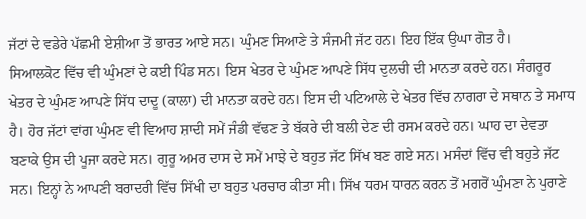ਜੱਟਾਂ ਦੇ ਵਡੇਰੇ ਪੱਛਮੀ ਏਸ਼ੀਆ ਤੋਂ ਭਾਰਤ ਆਏ ਸਨ। ਘੁੰਮਣ ਸਿਆਣੇ ਤੇ ਸੰਜਮੀ ਜੱਟ ਹਨ। ਇਹ ਇੱਕ ਉਘਾ ਗੋਤ ਹੈ।
ਸਿਆਲਕੋਟ ਵਿੱਚ ਵੀ ਘੁੰਮਣਾਂ ਦੇ ਕਈ ਪਿੰਡ ਸਨ। ਇਸ ਖੇਤਰ ਦੇ ਘੁੰਮਣ ਆਪਣੇ ਸਿੱਧ ਦੁਲਚੀ ਦੀ ਮਾਨਤਾ ਕਰਦੇ ਹਨ। ਸੰਗਰੂਰ ਖੇਤਰ ਦੇ ਘੁੰਮਣ ਆਪਣੇ ਸਿੱਧ ਦਾਦੂ (ਕਾਲਾ) ਦੀ ਮਾਨਤਾ ਕਰਦੇ ਹਨ। ਇਸ ਦੀ ਪਟਿਆਲੇ ਦੇ ਖੇਤਰ ਵਿੱਚ ਨਾਗਰਾ ਦੇ ਸਥਾਨ ਤੇ ਸਮਾਧ ਹੈ। ਹੋਰ ਜੱਟਾਂ ਵਾਂਗ ਘੁੰਮਣ ਵੀ ਵਿਆਹ ਸ਼ਾਦੀ ਸਮੇਂ ਜੰਡੀ ਵੱਢਣ ਤੇ ਬੱਕਰੇ ਦੀ ਬਲੀ ਦੇਣ ਦੀ ਰਸਮ ਕਰਦੇ ਹਨ। ਘਾਹ ਦਾ ਦੇਵਤਾ ਬਣਾਕੇ ਉਸ ਦੀ ਪੂਜਾ ਕਰਦੇ ਸਨ। ਗੁਰੂ ਅਮਰ ਦਾਸ ਦੇ ਸਮੇਂ ਮਾਝੇ ਦੇ ਬਹੁਤ ਜੱਟ ਸਿੱਖ ਬਣ ਗਏ ਸਨ। ਮਸੰਦਾਂ ਵਿੱਚ ਵੀ ਬਹੁਤੇ ਜੱਟ ਸਨ। ਇਨ੍ਹਾਂ ਨੇ ਆਪਣੀ ਬਰਾਦਰੀ ਵਿੱਚ ਸਿੱਖੀ ਦਾ ਬਹੁਤ ਪਰਚਾਰ ਕੀਤਾ ਸੀ। ਸਿੱਖ ਧਰਮ ਧਾਰਨ ਕਰਨ ਤੋਂ ਮਗਰੋਂ ਘੁੰਮਣਾ ਨੇ ਪੁਰਾਣੇ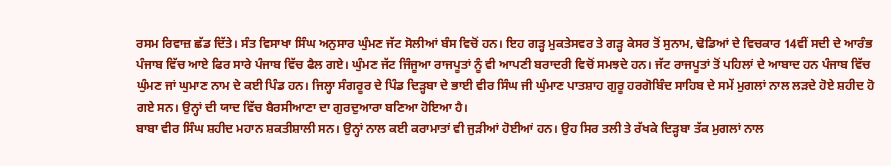ਰਸਮ ਰਿਵਾਜ਼ ਛੱਡ ਦਿੱਤੇ। ਸੰਤ ਵਿਸਾਖਾ ਸਿੰਘ ਅਨੁਸਾਰ ਘੁੰਮਣ ਜੱਟ ਸੋਲੀਆਂ ਬੰਸ ਵਿਚੋਂ ਹਨ। ਇਹ ਗੜ੍ਹ ਮੁਕਤੇਸਵਰ ਤੇ ਗੜ੍ਹ ਕੇਸਰ ਤੋਂ ਸੁਨਾਮ, ਢੋਡਿਆਂ ਦੇ ਵਿਚਕਾਰ 14ਵੀਂ ਸਦੀ ਦੇ ਆਰੰਭ ਪੰਜਾਬ ਵਿੱਚ ਆਏ ਫਿਰ ਸਾਰੇ ਪੰਜਾਬ ਵਿੱਚ ਫੈਲ ਗਏ। ਘੁੰਮਣ ਜੱਟ ਜਿੰਜੂਆ ਰਾਜਪੂਤਾਂ ਨੂੰ ਵੀ ਆਪਣੀ ਬਰਾਦਰੀ ਵਿਚੋਂ ਸਮਝਦੇ ਹਨ। ਜੱਟ ਰਾਜਪੂਤਾਂ ਤੋਂ ਪਹਿਲਾਂ ਦੇ ਆਬਾਦ ਹਨ ਪੰਜਾਬ ਵਿੱਚ ਘੁੰਮਣ ਜਾਂ ਘੁਮਾਣ ਨਾਮ ਦੇ ਕਈ ਪਿੰਡ ਹਨ। ਜਿਲ੍ਹਾ ਸੰਗਰੂਰ ਦੇ ਪਿੰਡ ਦਿੜ੍ਹਬਾ ਦੇ ਭਾਈ ਵੀਰ ਸਿੰਘ ਜੀ ਘੁੰਮਾਣ ਪਾਤਸ਼ਾਹ ਗੁਰੂ ਹਰਗੋਬਿੰਦ ਸਾਹਿਬ ਦੇ ਸਮੇਂ ਮੁਗਲਾਂ ਨਾਲ ਲੜਦੇ ਹੋਏ ਸ਼ਹੀਦ ਹੋ ਗਏ ਸਨ। ਉਨ੍ਹਾਂ ਦੀ ਯਾਦ ਵਿੱਚ ਬੈਰਸੀਆਣਾ ਦਾ ਗੁਰਦੁਆਰਾ ਬਣਿਆ ਹੋਇਆ ਹੈ।
ਬਾਬਾ ਵੀਰ ਸਿੰਘ ਸ਼ਹੀਦ ਮਹਾਨ ਸ਼ਕਤੀਸ਼ਾਲੀ ਸਨ। ਉਨ੍ਹਾਂ ਨਾਲ ਕਈ ਕਰਾਮਾਤਾਂ ਵੀ ਜੁੜੀਆਂ ਹੋਈਆਂ ਹਨ। ਉਹ ਸਿਰ ਤਲੀ ਤੇ ਰੱਖਕੇ ਦਿੜ੍ਹਬਾ ਤੱਕ ਮੁਗਲਾਂ ਨਾਲ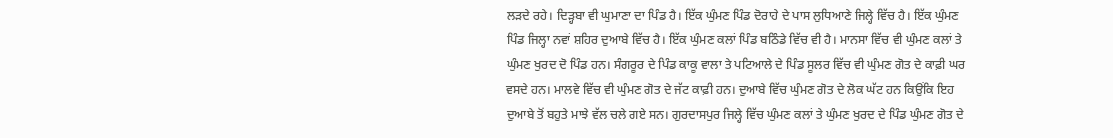ਲੜਦੇ ਰਹੇ। ਦਿੜ੍ਹਬਾ ਵੀ ਘੁਮਾਣਾ ਦਾ ਪਿੰਡ ਹੈ। ਇੱਕ ਘੁੰਮਣ ਪਿੰਡ ਦੋਰਾਹੇ ਦੇ ਪਾਸ ਲੁਧਿਆਣੇ ਜਿਲ੍ਹੇ ਵਿੱਚ ਹੈ। ਇੱਕ ਘੁੰਮਣ ਪਿੰਡ ਜਿਲ੍ਹਾ ਨਵਾਂ ਸ਼ਹਿਰ ਦੁਆਬੇ ਵਿੱਚ ਹੈ। ਇੱਕ ਘੁੰਮਣ ਕਲਾਂ ਪਿੰਡ ਬਠਿੰਡੇ ਵਿੱਚ ਵੀ ਹੈ। ਮਾਨਸਾ ਵਿੱਚ ਵੀ ਘੁੰਮਣ ਕਲਾਂ ਤੇ ਘੁੰਮਣ ਖੁਰਦ ਦੋ ਪਿੰਡ ਹਨ। ਸੰਗਰੂਰ ਦੇ ਪਿੰਡ ਕਾਕੂ ਵਾਲਾ ਤੇ ਪਟਿਆਲੇ ਦੇ ਪਿੰਡ ਸੂਲਰ ਵਿੱਚ ਵੀ ਘੁੰਮਣ ਗੋਤ ਦੇ ਕਾਫ਼ੀ ਘਰ ਵਸਦੇ ਹਨ। ਮਾਲਵੇ ਵਿੱਚ ਵੀ ਘੁੰਮਣ ਗੋਤ ਦੇ ਜੱਟ ਕਾਫ਼ੀ ਹਨ। ਦੁਆਬੇ ਵਿੱਚ ਘੁੰਮਣ ਗੋਤ ਦੇ ਲੋਕ ਘੱਟ ਹਨ ਕਿਉਂਕਿ ਇਹ ਦੁਆਬੇ ਤੋਂ ਬਹੁਤੇ ਮਾਝੇ ਵੱਲ ਚਲੇ ਗਏ ਸਨ। ਗੁਰਦਾਸਪੁਰ ਜਿਲ੍ਹੇ ਵਿੱਚ ਘੁੰਮਣ ਕਲਾਂ ਤੇ ਘੁੰਮਣ ਖੁਰਦ ਦੇ ਪਿੰਡ ਘੁੰਮਣ ਗੋਤ ਦੇ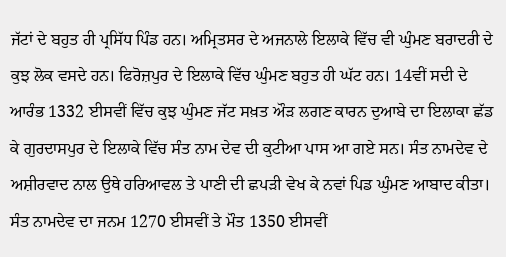ਜੱਟਾਂ ਦੇ ਬਹੁਤ ਹੀ ਪ੍ਰਸਿੱਧ ਪਿੰਡ ਹਨ। ਅਮ੍ਰਿਤਸਰ ਦੇ ਅਜਨਾਲੇ ਇਲਾਕੇ ਵਿੱਚ ਵੀ ਘੁੰਮਣ ਬਰਾਦਰੀ ਦੇ ਕੁਝ ਲੋਕ ਵਸਦੇ ਹਨ। ਫਿਰੋਜ਼ਪੁਰ ਦੇ ਇਲਾਕੇ ਵਿੱਚ ਘੁੰਮਣ ਬਹੁਤ ਹੀ ਘੱਟ ਹਨ। 14ਵੀਂ ਸਦੀ ਦੇ ਆਰੰਭ 1332 ਈਸਵੀਂ ਵਿੱਚ ਕੁਝ ਘੁੰਮਣ ਜੱਟ ਸਖ਼ਤ ਔੜ ਲਗਣ ਕਾਰਨ ਦੁਆਬੇ ਦਾ ਇਲਾਕਾ ਛੱਡ ਕੇ ਗੁਰਦਾਸਪੁਰ ਦੇ ਇਲਾਕੇ ਵਿੱਚ ਸੰਤ ਨਾਮ ਦੇਵ ਦੀ ਕੁਟੀਆ ਪਾਸ ਆ ਗਏ ਸਨ। ਸੰਤ ਨਾਮਦੇਵ ਦੇ ਅਸ਼ੀਰਵਾਦ ਨਾਲ ਉਥੇ ਹਰਿਆਵਲ ਤੇ ਪਾਣੀ ਦੀ ਛਪੜੀ ਵੇਖ ਕੇ ਨਵਾਂ ਪਿਡ ਘੁੰਮਣ ਆਬਾਦ ਕੀਤਾ।
ਸੰਤ ਨਾਮਦੇਵ ਦਾ ਜਨਮ 1270 ਈਸਵੀਂ ਤੇ ਮੌਤ 1350 ਈਸਵੀਂ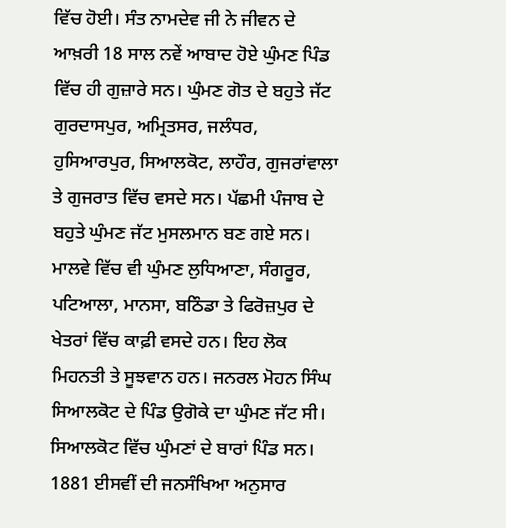ਵਿੱਚ ਹੋਈ। ਸੰਤ ਨਾਮਦੇਵ ਜੀ ਨੇ ਜੀਵਨ ਦੇ ਆਖ਼ਰੀ 18 ਸਾਲ ਨਵੇਂ ਆਬਾਦ ਹੋਏ ਘੁੰਮਣ ਪਿੰਡ ਵਿੱਚ ਹੀ ਗੁਜ਼ਾਰੇ ਸਨ। ਘੁੰਮਣ ਗੋਤ ਦੇ ਬਹੁਤੇ ਜੱਟ ਗੁਰਦਾਸਪੁਰ, ਅਮ੍ਰਿਤਸਰ, ਜਲੰਧਰ, ਹੁਸਿਆਰਪੁਰ, ਸਿਆਲਕੋਟ, ਲਾਹੌਰ, ਗੁਜਰਾਂਵਾਲਾ ਤੇ ਗੁਜਰਾਤ ਵਿੱਚ ਵਸਦੇ ਸਨ। ਪੱਛਮੀ ਪੰਜਾਬ ਦੇ ਬਹੁਤੇ ਘੁੰਮਣ ਜੱਟ ਮੁਸਲਮਾਨ ਬਣ ਗਏ ਸਨ। ਮਾਲਵੇ ਵਿੱਚ ਵੀ ਘੁੰਮਣ ਲੁਧਿਆਣਾ, ਸੰਗਰੂਰ, ਪਟਿਆਲਾ, ਮਾਨਸਾ, ਬਠਿੰਡਾ ਤੇ ਫਿਰੋਜ਼ਪੁਰ ਦੇ ਖੇਤਰਾਂ ਵਿੱਚ ਕਾਫ਼ੀ ਵਸਦੇ ਹਨ। ਇਹ ਲੋਕ ਮਿਹਨਤੀ ਤੇ ਸੂਝਵਾਨ ਹਨ। ਜਨਰਲ ਮੋਹਨ ਸਿੰਘ ਸਿਆਲਕੋਟ ਦੇ ਪਿੰਡ ਉਗੋਕੇ ਦਾ ਘੁੰਮਣ ਜੱਟ ਸੀ। ਸਿਆਲਕੋਟ ਵਿੱਚ ਘੁੰਮਣਾਂ ਦੇ ਬਾਰਾਂ ਪਿੰਡ ਸਨ। 1881 ਈਸਵੀਂ ਦੀ ਜਨਸੰਖਿਆ ਅਨੁਸਾਰ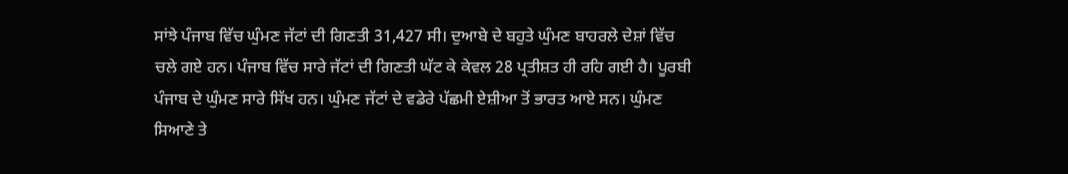ਸਾਂਝੇ ਪੰਜਾਬ ਵਿੱਚ ਘੁੰਮਣ ਜੱਟਾਂ ਦੀ ਗਿਣਤੀ 31,427 ਸੀ। ਦੁਆਬੇ ਦੇ ਬਹੁਤੇ ਘੁੰਮਣ ਬਾਹਰਲੇ ਦੇਸ਼ਾਂ ਵਿੱਚ ਚਲੇ ਗਏ ਹਨ। ਪੰਜਾਬ ਵਿੱਚ ਸਾਰੇ ਜੱਟਾਂ ਦੀ ਗਿਣਤੀ ਘੱਟ ਕੇ ਕੇਵਲ 28 ਪ੍ਰਤੀਸ਼ਤ ਹੀ ਰਹਿ ਗਈ ਹੈ। ਪੂਰਬੀ ਪੰਜਾਬ ਦੇ ਘੁੰਮਣ ਸਾਰੇ ਸਿੱਖ ਹਨ। ਘੁੰਮਣ ਜੱਟਾਂ ਦੇ ਵਡੇਰੇ ਪੱਛਮੀ ਏਸ਼ੀਆ ਤੋਂ ਭਾਰਤ ਆਏ ਸਨ। ਘੁੰਮਣ ਸਿਆਣੇ ਤੇ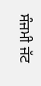ਸੰਜਮੀ ਜੱਟ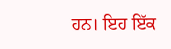ਹਨ। ਇਹ ਇੱਕ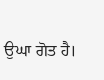ਉਘਾ ਗੋਤ ਹੈ।